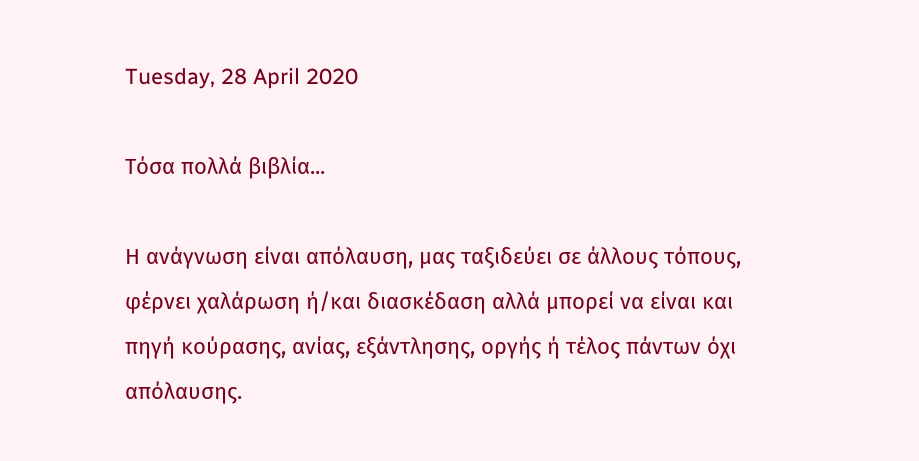Tuesday, 28 April 2020

Τόσα πολλά βιβλία...

Η ανάγνωση είναι απόλαυση, μας ταξιδεύει σε άλλους τόπους, φέρνει χαλάρωση ή/και διασκέδαση αλλά μπορεί να είναι και πηγή κούρασης, ανίας, εξάντλησης, οργής ή τέλος πάντων όχι απόλαυσης.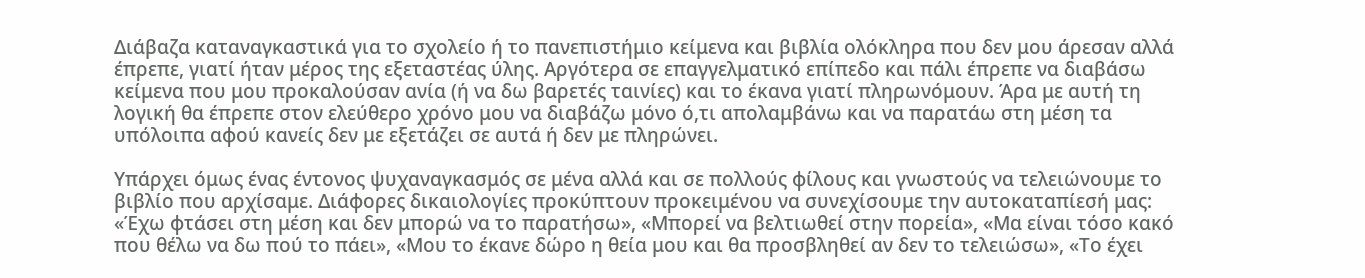Διάβαζα καταναγκαστικά για το σχολείο ή το πανεπιστήμιο κείμενα και βιβλία ολόκληρα που δεν μου άρεσαν αλλά έπρεπε, γιατί ήταν μέρος της εξεταστέας ύλης. Αργότερα σε επαγγελματικό επίπεδο και πάλι έπρεπε να διαβάσω κείμενα που μου προκαλούσαν ανία (ή να δω βαρετές ταινίες) και το έκανα γιατί πληρωνόμουν. Άρα με αυτή τη λογική θα έπρεπε στον ελεύθερο χρόνο μου να διαβάζω μόνο ό,τι απολαμβάνω και να παρατάω στη μέση τα υπόλοιπα αφού κανείς δεν με εξετάζει σε αυτά ή δεν με πληρώνει.

Υπάρχει όμως ένας έντονος ψυχαναγκασμός σε μένα αλλά και σε πολλούς φίλους και γνωστούς να τελειώνουμε το βιβλίο που αρχίσαμε. Διάφορες δικαιολογίες προκύπτουν προκειμένου να συνεχίσουμε την αυτοκαταπίεσή μας: «Έχω φτάσει στη μέση και δεν μπορώ να το παρατήσω», «Μπορεί να βελτιωθεί στην πορεία», «Μα είναι τόσο κακό που θέλω να δω πού το πάει», «Μου το έκανε δώρο η θεία μου και θα προσβληθεί αν δεν το τελειώσω», «Το έχει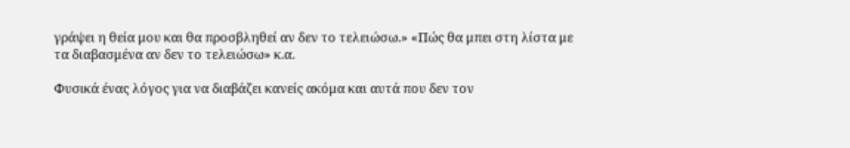γράψει η θεία μου και θα προσβληθεί αν δεν το τελειώσω.» «Πώς θα μπει στη λίστα με τα διαβασμένα αν δεν το τελειώσω» κ.α.

Φυσικά ένας λόγος για να διαβάζει κανείς ακόμα και αυτά που δεν τον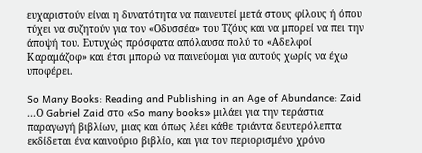ευχαριστούν είναι η δυνατότητα να παινευτεί μετά στους φίλους ή όπου τύχει να συζητούν για τον «Οδυσσέα» του Τζόυς και να μπορεί να πει την άποψή του. Ευτυχώς πρόσφατα απόλαυσα πολύ το «Αδελφοί Καραμάζοφ» και έτσι μπορώ να παινεύομαι για αυτούς χωρίς να έχω υποφέρει.

So Many Books: Reading and Publishing in an Age of Abundance: Zaid ...Ο Gabriel Zaid στο «So many books» μιλάει για την τεράστια παραγωγή βιβλίων, μιας και όπως λέει κάθε τριάντα δευτερόλεπτα εκδίδεται ένα καινούριο βιβλίο, και για τον περιορισμένο χρόνο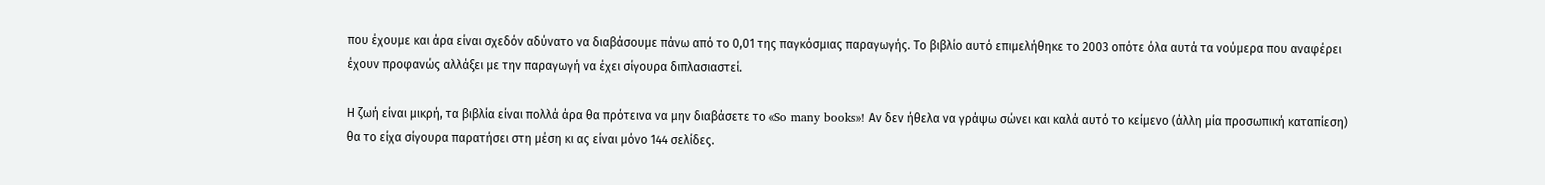που έχουμε και άρα είναι σχεδόν αδύνατο να διαβάσουμε πάνω από το 0,01 της παγκόσμιας παραγωγής. Το βιβλίο αυτό επιμελήθηκε το 2003 οπότε όλα αυτά τα νούμερα που αναφέρει έχουν προφανώς αλλάξει με την παραγωγή να έχει σίγουρα διπλασιαστεί.

Η ζωή είναι μικρή, τα βιβλία είναι πολλά άρα θα πρότεινα να μην διαβάσετε το «So many books»! Αν δεν ήθελα να γράψω σώνει και καλά αυτό το κείμενο (άλλη μία προσωπική καταπίεση) θα το είχα σίγουρα παρατήσει στη μέση κι ας είναι μόνο 144 σελίδες.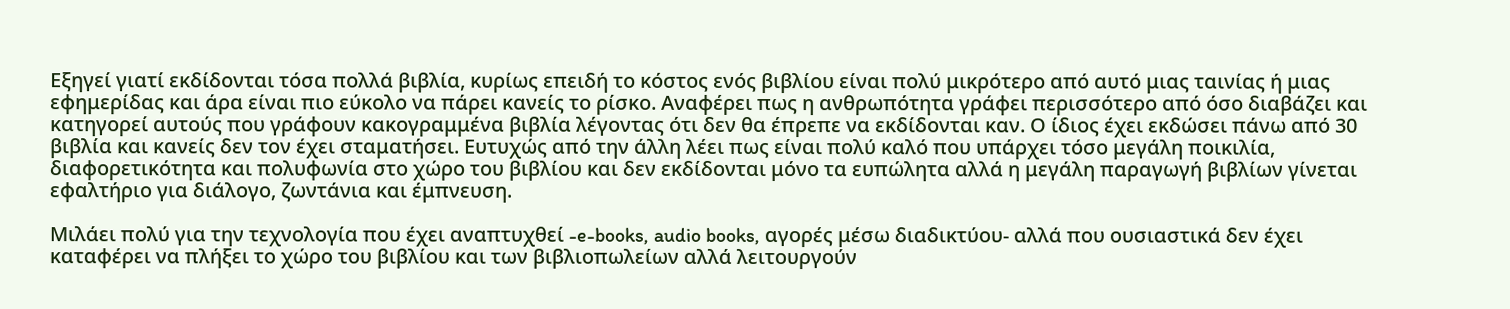Εξηγεί γιατί εκδίδονται τόσα πολλά βιβλία, κυρίως επειδή το κόστος ενός βιβλίου είναι πολύ μικρότερο από αυτό μιας ταινίας ή μιας εφημερίδας και άρα είναι πιο εύκολο να πάρει κανείς το ρίσκο. Αναφέρει πως η ανθρωπότητα γράφει περισσότερο από όσο διαβάζει και κατηγορεί αυτούς που γράφουν κακογραμμένα βιβλία λέγοντας ότι δεν θα έπρεπε να εκδίδονται καν. Ο ίδιος έχει εκδώσει πάνω από 30 βιβλία και κανείς δεν τον έχει σταματήσει. Ευτυχώς από την άλλη λέει πως είναι πολύ καλό που υπάρχει τόσο μεγάλη ποικιλία, διαφορετικότητα και πολυφωνία στο χώρο του βιβλίου και δεν εκδίδονται μόνο τα ευπώλητα αλλά η μεγάλη παραγωγή βιβλίων γίνεται εφαλτήριο για διάλογο, ζωντάνια και έμπνευση.

Μιλάει πολύ για την τεχνολογία που έχει αναπτυχθεί -e-books, audio books, αγορές μέσω διαδικτύου- αλλά που ουσιαστικά δεν έχει καταφέρει να πλήξει το χώρο του βιβλίου και των βιβλιοπωλείων αλλά λειτουργούν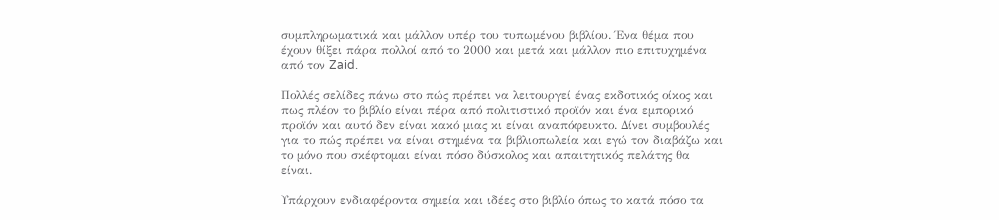συμπληρωματικά και μάλλον υπέρ του τυπωμένου βιβλίου. Ένα θέμα που έχουν θίξει πάρα πολλοί από το 2000 και μετά και μάλλον πιο επιτυχημένα από τον Zaid.

Πολλές σελίδες πάνω στο πώς πρέπει να λειτουργεί ένας εκδοτικός οίκος και πως πλέον το βιβλίο είναι πέρα από πολιτιστικό προϊόν και ένα εμπορικό προϊόν και αυτό δεν είναι κακό μιας κι είναι αναπόφευκτο. Δίνει συμβουλές για το πώς πρέπει να είναι στημένα τα βιβλιοπωλεία και εγώ τον διαβάζω και το μόνο που σκέφτομαι είναι πόσο δύσκολος και απαιτητικός πελάτης θα είναι.

Υπάρχουν ενδιαφέροντα σημεία και ιδέες στο βιβλίο όπως το κατά πόσο τα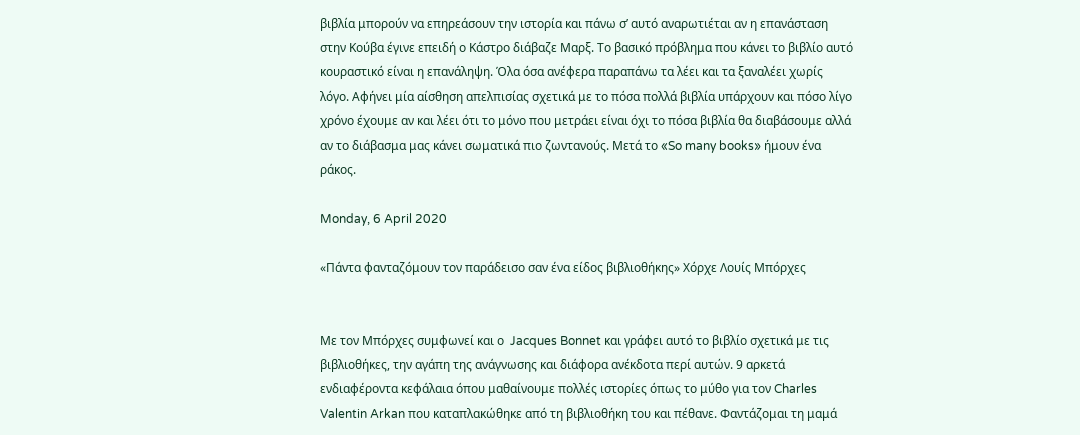βιβλία μπορούν να επηρεάσουν την ιστορία και πάνω σ’ αυτό αναρωτιέται αν η επανάσταση στην Κούβα έγινε επειδή ο Κάστρο διάβαζε Μαρξ. Το βασικό πρόβλημα που κάνει το βιβλίο αυτό κουραστικό είναι η επανάληψη. Όλα όσα ανέφερα παραπάνω τα λέει και τα ξαναλέει χωρίς λόγο. Αφήνει μία αίσθηση απελπισίας σχετικά με το πόσα πολλά βιβλία υπάρχουν και πόσο λίγο χρόνο έχουμε αν και λέει ότι το μόνο που μετράει είναι όχι το πόσα βιβλία θα διαβάσουμε αλλά αν το διάβασμα μας κάνει σωματικά πιο ζωντανούς. Μετά το «So many books» ήμουν ένα ράκος.

Monday, 6 April 2020

«Πάντα φανταζόμουν τον παράδεισο σαν ένα είδος βιβλιοθήκης» Χόρχε Λουίς Μπόρχες


Με τον Μπόρχες συμφωνεί και ο  Jacques Bonnet και γράφει αυτό το βιβλίο σχετικά με τις βιβλιοθήκες, την αγάπη της ανάγνωσης και διάφορα ανέκδοτα περί αυτών. 9 αρκετά ενδιαφέροντα κεφάλαια όπου μαθαίνουμε πολλές ιστορίες όπως το μύθο για τον Charles Valentin Arkan που καταπλακώθηκε από τη βιβλιοθήκη του και πέθανε. Φαντάζομαι τη μαμά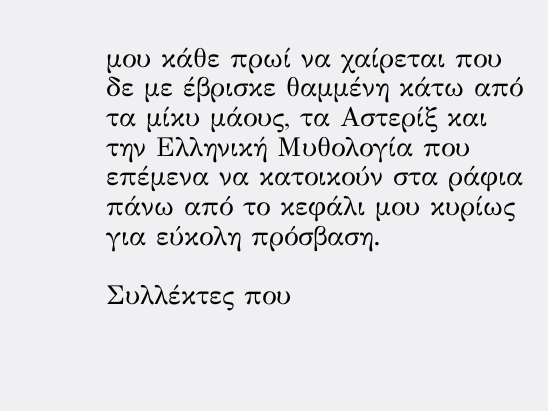μου κάθε πρωί να χαίρεται που δε με έβρισκε θαμμένη κάτω από τα μίκυ μάους, τα Αστερίξ και την Ελληνική Μυθολογία που επέμενα να κατοικούν στα ράφια πάνω από το κεφάλι μου κυρίως για εύκολη πρόσβαση.

Συλλέκτες που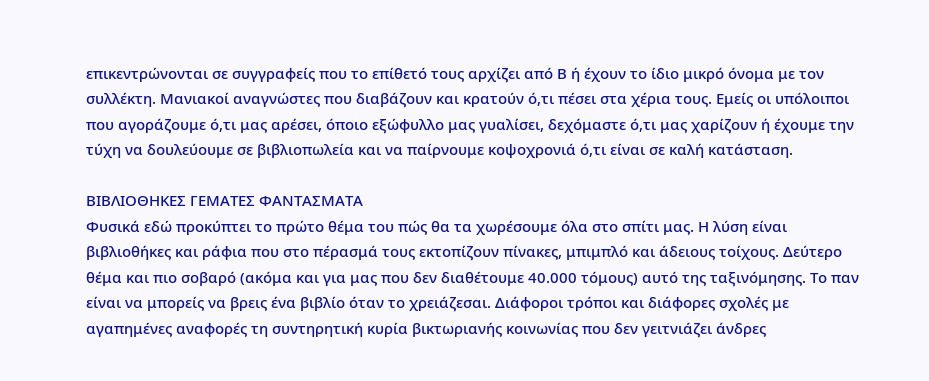επικεντρώνονται σε συγγραφείς που το επίθετό τους αρχίζει από Β ή έχουν το ίδιο μικρό όνομα με τον συλλέκτη. Μανιακοί αναγνώστες που διαβάζουν και κρατούν ό,τι πέσει στα χέρια τους. Εμείς οι υπόλοιποι που αγοράζουμε ό,τι μας αρέσει, όποιο εξώφυλλο μας γυαλίσει, δεχόμαστε ό,τι μας χαρίζουν ή έχουμε την τύχη να δουλεύουμε σε βιβλιοπωλεία και να παίρνουμε κοψοχρονιά ό,τι είναι σε καλή κατάσταση.

ΒΙΒΛΙΟΘΗΚΕΣ ΓΕΜΑΤΕΣ ΦΑΝΤΑΣΜΑΤΑ
Φυσικά εδώ προκύπτει το πρώτο θέμα του πώς θα τα χωρέσουμε όλα στο σπίτι μας. Η λύση είναι βιβλιοθήκες και ράφια που στο πέρασμά τους εκτοπίζουν πίνακες, μπιμπλό και άδειους τοίχους. Δεύτερο θέμα και πιο σοβαρό (ακόμα και για μας που δεν διαθέτουμε 40.000 τόμους) αυτό της ταξινόμησης. Το παν είναι να μπορείς να βρεις ένα βιβλίο όταν το χρειάζεσαι. Διάφοροι τρόποι και διάφορες σχολές με αγαπημένες αναφορές τη συντηρητική κυρία βικτωριανής κοινωνίας που δεν γειτνιάζει άνδρες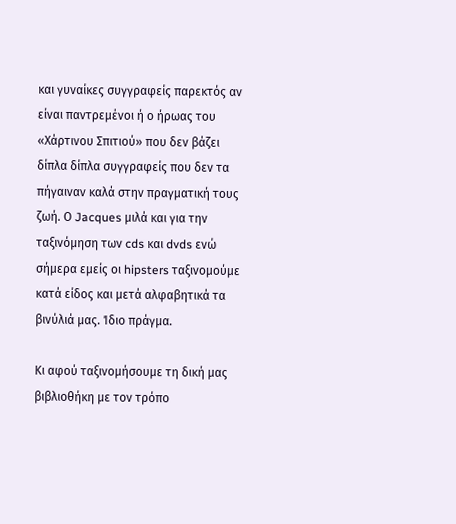και γυναίκες συγγραφείς παρεκτός αν είναι παντρεμένοι ή ο ήρωας του «Χάρτινου Σπιτιού» που δεν βάζει δίπλα δίπλα συγγραφείς που δεν τα πήγαιναν καλά στην πραγματική τους ζωή. Ο Jacques μιλά και για την ταξινόμηση των cds και dvds ενώ σήμερα εμείς οι hipsters ταξινομούμε κατά είδος και μετά αλφαβητικά τα βινύλιά μας. Ίδιο πράγμα.

Κι αφού ταξινομήσουμε τη δική μας βιβλιοθήκη με τον τρόπο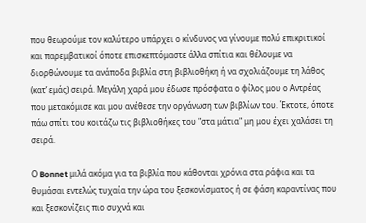που θεωρούμε τον καλύτερο υπάρχει ο κίνδυνος να γίνουμε πολύ επικριτικοί και παρεμβατικοί όποτε επισκεπτόμαστε άλλα σπίτια και θέλουμε να διορθώνουμε τα ανάποδα βιβλία στη βιβλιοθήκη ή να σχολιάζουμε τη λάθος (κατ’ εμάς) σειρά. Μεγάλη χαρά μου έδωσε πρόσφατα ο φίλος μου ο Αντρέας που μετακόμισε και μου ανέθεσε την οργάνωση των βιβλίων του. Έκτοτε, όποτε πάω σπίτι του κοιτάζω τις βιβλιοθήκες του "στα μάτια" μη μου έχει χαλάσει τη σειρά.

Ο Bonnet μιλά ακόμα για τα βιβλία που κάθονται χρόνια στα ράφια και τα θυμάσαι εντελώς τυχαία την ώρα του ξεσκονίσματος ή σε φάση καραντίνας που και ξεσκονίζεις πιο συχνά και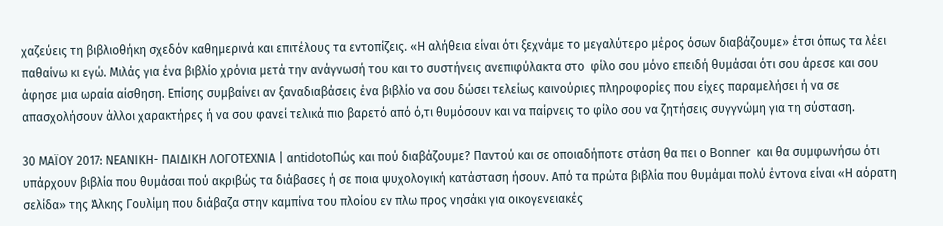χαζεύεις τη βιβλιοθήκη σχεδόν καθημερινά και επιτέλους τα εντοπίζεις. «Η αλήθεια είναι ότι ξεχνάμε το μεγαλύτερο μέρος όσων διαβάζουμε» έτσι όπως τα λέει παθαίνω κι εγώ. Μιλάς για ένα βιβλίο χρόνια μετά την ανάγνωσή του και το συστήνεις ανεπιφύλακτα στο  φίλο σου μόνο επειδή θυμάσαι ότι σου άρεσε και σου άφησε μια ωραία αίσθηση. Επίσης συμβαίνει αν ξαναδιαβάσεις ένα βιβλίο να σου δώσει τελείως καινούριες πληροφορίες που είχες παραμελήσει ή να σε απασχολήσουν άλλοι χαρακτήρες ή να σου φανεί τελικά πιο βαρετό από ό,τι θυμόσουν και να παίρνεις το φίλο σου να ζητήσεις συγγνώμη για τη σύσταση.

30 ΜΑΪΟΥ 2017: ΝΕΑΝΙΚΗ- ΠΑΙΔΙΚΗ ΛΟΓΟΤΕΧΝΙΑ | αntidotoΠώς και πού διαβάζουμε? Παντού και σε οποιαδήποτε στάση θα πει ο Bonner  και θα συμφωνήσω ότι υπάρχουν βιβλία που θυμάσαι πού ακριβώς τα διάβασες ή σε ποια ψυχολογική κατάσταση ήσουν. Από τα πρώτα βιβλία που θυμάμαι πολύ έντονα είναι «Η αόρατη σελίδα» της Άλκης Γουλίμη που διάβαζα στην καμπίνα του πλοίου εν πλω προς νησάκι για οικογενειακές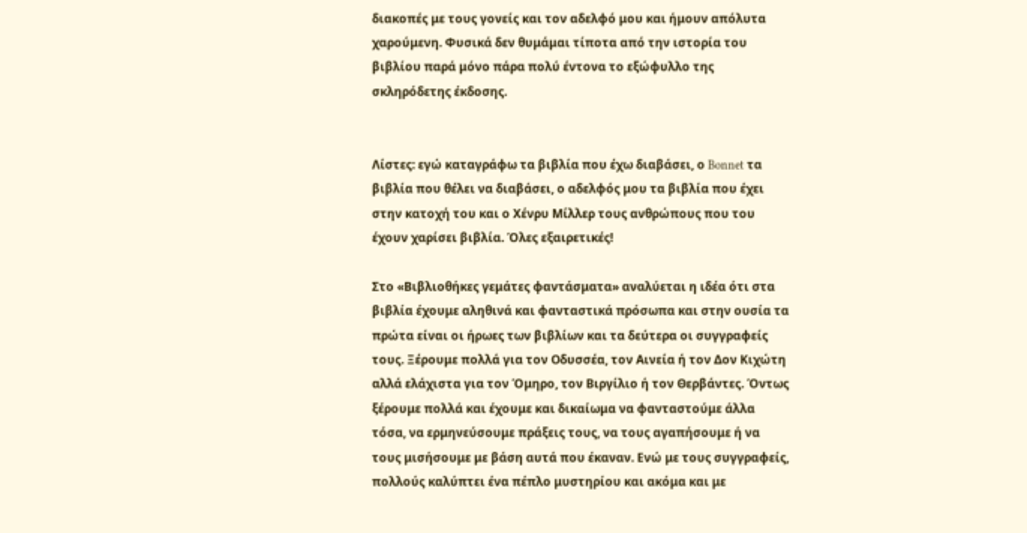διακοπές με τους γονείς και τον αδελφό μου και ήμουν απόλυτα χαρούμενη. Φυσικά δεν θυμάμαι τίποτα από την ιστορία του βιβλίου παρά μόνο πάρα πολύ έντονα το εξώφυλλο της σκληρόδετης έκδοσης.


Λίστες: εγώ καταγράφω τα βιβλία που έχω διαβάσει, ο Bonnet τα βιβλία που θέλει να διαβάσει, ο αδελφός μου τα βιβλία που έχει στην κατοχή του και ο Χένρυ Μίλλερ τους ανθρώπους που του έχουν χαρίσει βιβλία. Όλες εξαιρετικές!

Στο «Βιβλιοθήκες γεμάτες φαντάσματα» αναλύεται η ιδέα ότι στα βιβλία έχουμε αληθινά και φανταστικά πρόσωπα και στην ουσία τα πρώτα είναι οι ήρωες των βιβλίων και τα δεύτερα οι συγγραφείς τους. Ξέρουμε πολλά για τον Οδυσσέα, τον Αινεία ή τον Δον Κιχώτη αλλά ελάχιστα για τον Όμηρο, τον Βιργίλιο ή τον Θερβάντες. Όντως ξέρουμε πολλά και έχουμε και δικαίωμα να φανταστούμε άλλα τόσα, να ερμηνεύσουμε πράξεις τους, να τους αγαπήσουμε ή να τους μισήσουμε με βάση αυτά που έκαναν. Ενώ με τους συγγραφείς, πολλούς καλύπτει ένα πέπλο μυστηρίου και ακόμα και με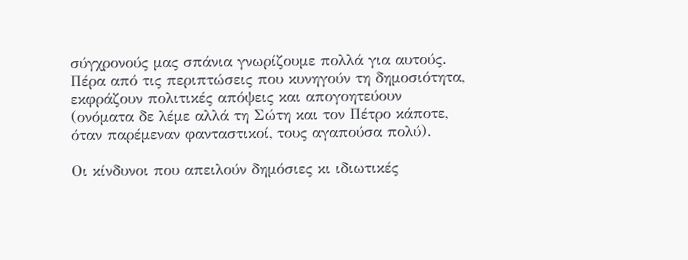σύγχρονούς μας σπάνια γνωρίζουμε πολλά για αυτούς. Πέρα από τις περιπτώσεις που κυνηγούν τη δημοσιότητα, εκφράζουν πολιτικές απόψεις και απογοητεύουν (ονόματα δε λέμε αλλά τη Σώτη και τον Πέτρο κάποτε, όταν παρέμεναν φανταστικοί, τους αγαπούσα πολύ).

Οι κίνδυνοι που απειλούν δημόσιες κι ιδιωτικές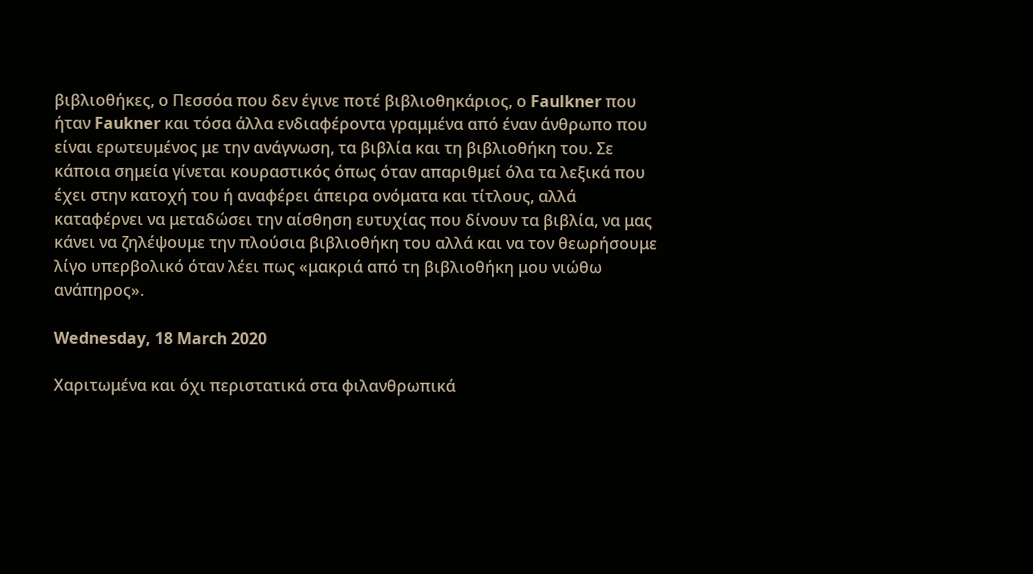βιβλιοθήκες, ο Πεσσόα που δεν έγινε ποτέ βιβλιοθηκάριος, ο Faulkner που ήταν Faukner και τόσα άλλα ενδιαφέροντα γραμμένα από έναν άνθρωπο που είναι ερωτευμένος με την ανάγνωση, τα βιβλία και τη βιβλιοθήκη του. Σε κάποια σημεία γίνεται κουραστικός όπως όταν απαριθμεί όλα τα λεξικά που έχει στην κατοχή του ή αναφέρει άπειρα ονόματα και τίτλους, αλλά καταφέρνει να μεταδώσει την αίσθηση ευτυχίας που δίνουν τα βιβλία, να μας κάνει να ζηλέψουμε την πλούσια βιβλιοθήκη του αλλά και να τον θεωρήσουμε λίγο υπερβολικό όταν λέει πως «μακριά από τη βιβλιοθήκη μου νιώθω ανάπηρος».

Wednesday, 18 March 2020

Χαριτωμένα και όχι περιστατικά στα φιλανθρωπικά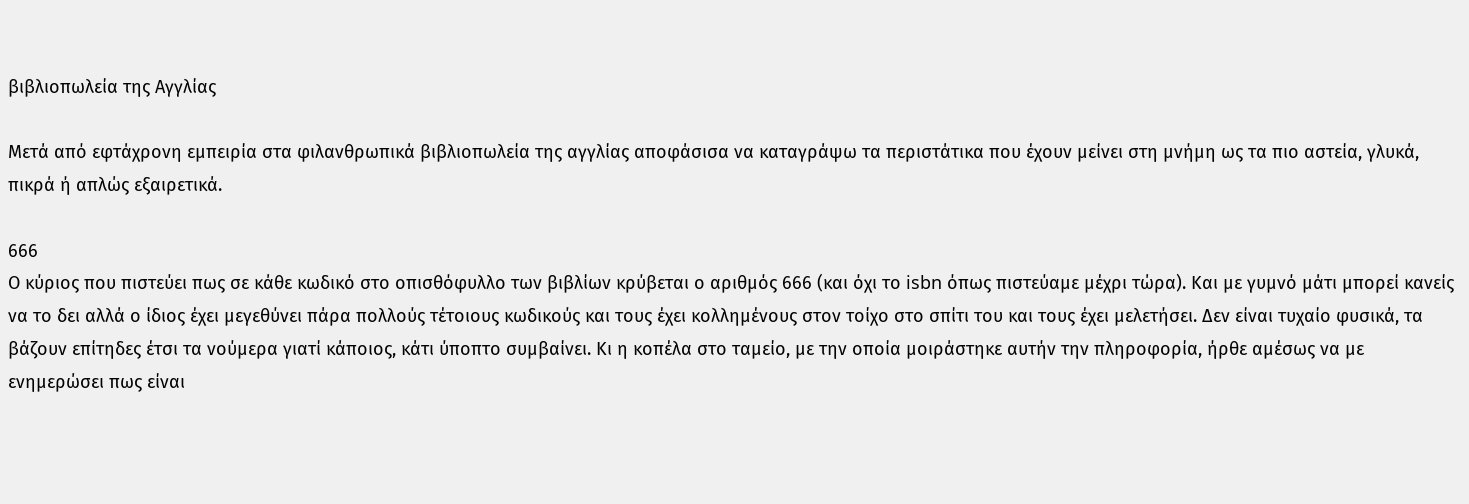βιβλιοπωλεία της Aγγλίας

Μετά από εφτάχρονη εμπειρία στα φιλανθρωπικά βιβλιοπωλεία της αγγλίας αποφάσισα να καταγράψω τα περιστάτικα που έχουν μείνει στη μνήμη ως τα πιο αστεία, γλυκά, πικρά ή απλώς εξαιρετικά.

666
Ο κύριος που πιστεύει πως σε κάθε κωδικό στο οπισθόφυλλο των βιβλίων κρύβεται ο αριθμός 666 (και όχι το isbn όπως πιστεύαμε μέχρι τώρα). Και με γυμνό μάτι μπορεί κανείς να το δει αλλά ο ίδιος έχει μεγεθύνει πάρα πολλούς τέτοιους κωδικούς και τους έχει κολλημένους στον τοίχο στο σπίτι του και τους έχει μελετήσει. Δεν είναι τυχαίο φυσικά, τα βάζουν επίτηδες έτσι τα νούμερα γιατί κάποιος, κάτι ύποπτο συμβαίνει. Κι η κοπέλα στο ταμείο, με την οποία μοιράστηκε αυτήν την πληροφορία, ήρθε αμέσως να με ενημερώσει πως είναι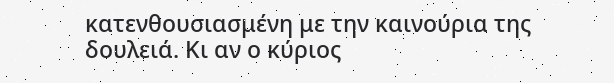κατενθουσιασμένη με την καινούρια της δουλειά. Κι αν ο κύριος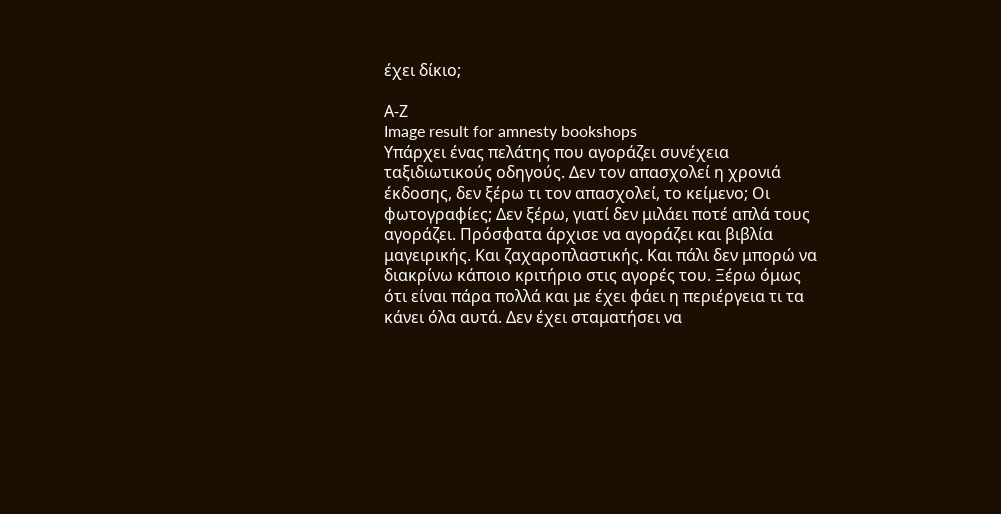έχει δίκιο;

Α-Ζ
Image result for amnesty bookshops
Υπάρχει ένας πελάτης που αγοράζει συνέχεια ταξιδιωτικούς οδηγούς. Δεν τον απασχολεί η χρονιά έκδοσης, δεν ξέρω τι τον απασχολεί, το κείμενο; Οι φωτογραφίες; Δεν ξέρω, γιατί δεν μιλάει ποτέ απλά τους αγοράζει. Πρόσφατα άρχισε να αγοράζει και βιβλία μαγειρικής. Και ζαχαροπλαστικής. Και πάλι δεν μπορώ να διακρίνω κάποιο κριτήριο στις αγορές του. Ξέρω όμως ότι είναι πάρα πολλά και με έχει φάει η περιέργεια τι τα κάνει όλα αυτά. Δεν έχει σταματήσει να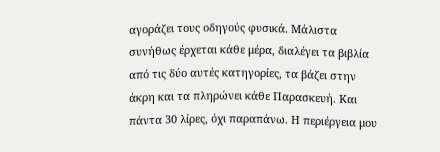αγοράζει τους οδηγούς φυσικά. Μάλιστα συνήθως έρχεται κάθε μέρα, διαλέγει τα βιβλία από τις δύο αυτές κατηγορίες, τα βάζει στην άκρη και τα πληρώνει κάθε Παρασκευή. Και πάντα 30 λίρες, όχι παραπάνω. Η περιέργεια μου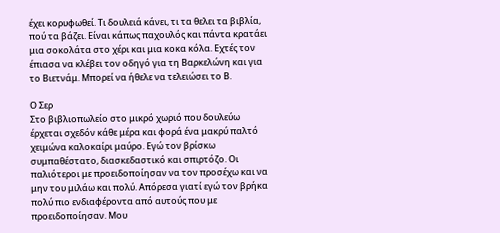έχει κορυφωθεί. Τι δουλειά κάνει, τι τα θελει τα βιβλία, πού τα βάζει. Είναι κάπως παχουλός και πάντα κρατάει μια σοκολάτα στο χέρι και μια κοκα κόλα. Εχτές τον έπιασα να κλέβει τον οδηγό για τη Βαρκελώνη και για το Βιετνάμ. Μπορεί να ήθελε να τελειώσει το Β.

Ο Σερ
Στο βιβλιοπωλείο στο μικρό χωριό που δουλεύω έρχεται σχεδόν κάθε μέρα και φορά ένα μακρύ παλτό χειμώνα καλοκαίρι μαύρο. Εγώ τον βρίσκω συμπαθέστατο, διασκεδαστικό και σπιρτόζο. Οι παλιότεροι με προειδοποίησαν να τον προσέχω και να μην του μιλάω και πολύ. Απόρεσα γιατί εγώ τον βρήκα πολύ πιο ενδιαφέροντα από αυτούς που με προειδοποίησαν. Μου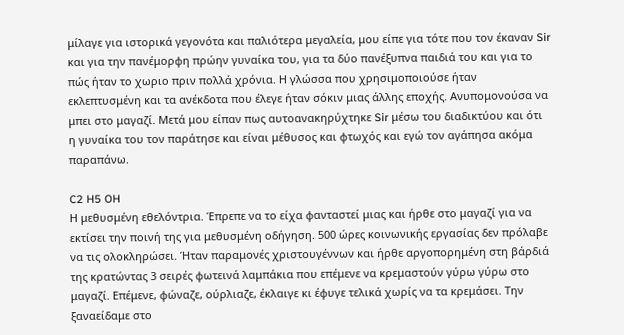μίλαγε για ιστορικά γεγονότα και παλιότερα μεγαλεία, μου είπε για τότε που τον έκαναν Sir και για την πανέμορφη πρώην γυναίκα του, για τα δύο πανέξυπνα παιδιά του και για το πώς ήταν το χωριο πριν πολλά χρόνια. Η γλώσσα που χρησιμοποιούσε ήταν εκλεπτυσμένη και τα ανέκδοτα που έλεγε ήταν σόκιν μιας άλλης εποχής. Ανυπομονούσα να μπει στο μαγαζί. Μετά μου είπαν πως αυτοανακηρύχτηκε Sir μέσω του διαδικτύου και ότι η γυναίκα του τον παράτησε και είναι μέθυσος και φτωχός και εγώ τον αγάπησα ακόμα παραπάνω.

C2 H5 OH
Η μεθυσμένη εθελόντρια. Έπρεπε να το είχα φανταστεί μιας και ήρθε στο μαγαζί για να εκτίσει την ποινή της για μεθυσμένη οδήγηση. 500 ώρες κοινωνικής εργασίας δεν πρόλαβε να τις ολοκληρώσει. Ήταν παραμονές χριστουγέννων και ήρθε αργοπορημένη στη βάρδιά της κρατώντας 3 σειρές φωτεινά λαμπάκια που επέμενε να κρεμαστούν γύρω γύρω στο μαγαζί. Επέμενε, φώναζε, ούρλιαζε, έκλαιγε κι έφυγε τελικά χωρίς να τα κρεμάσει. Την ξαναείδαμε στο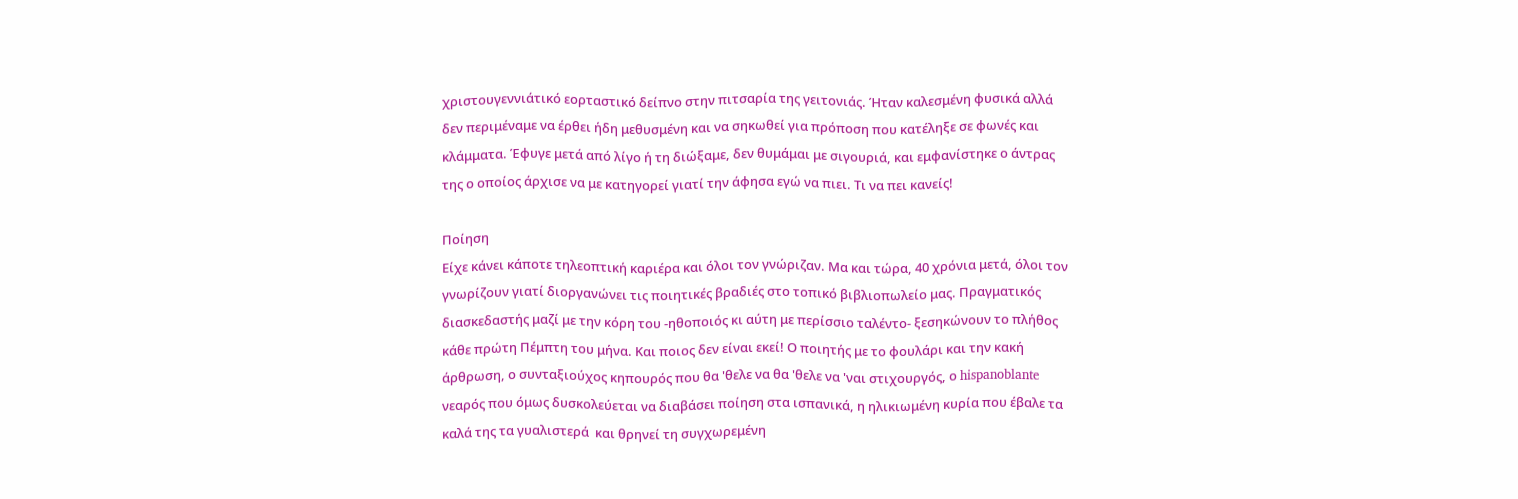χριστουγεννιάτικό εορταστικό δείπνο στην πιτσαρία της γειτονιάς. Ήταν καλεσμένη φυσικά αλλά δεν περιμέναμε να έρθει ήδη μεθυσμένη και να σηκωθεί για πρόποση που κατέληξε σε φωνές και κλάμματα. Έφυγε μετά από λίγο ή τη διώξαμε, δεν θυμάμαι με σιγουριά, και εμφανίστηκε ο άντρας της ο οποίος άρχισε να με κατηγορεί γιατί την άφησα εγώ να πιει. Τι να πει κανείς!

Ποίηση
Είχε κάνει κάποτε τηλεοπτική καριέρα και όλοι τον γνώριζαν. Μα και τώρα, 40 χρόνια μετά, όλοι τον γνωρίζουν γιατί διοργανώνει τις ποιητικές βραδιές στο τοπικό βιβλιοπωλείο μας. Πραγματικός διασκεδαστής μαζί με την κόρη του -ηθοποιός κι αύτη με περίσσιο ταλέντο- ξεσηκώνουν το πλήθος κάθε πρώτη Πέμπτη του μήνα. Και ποιος δεν είναι εκεί! Ο ποιητής με το φουλάρι και την κακή άρθρωση, ο συνταξιούχος κηπουρός που θα 'θελε να θα 'θελε να 'ναι στιχουργός, ο hispanoblante νεαρός που όμως δυσκολεύεται να διαβάσει ποίηση στα ισπανικά, η ηλικιωμένη κυρία που έβαλε τα καλά της τα γυαλιστερά  και θρηνεί τη συγχωρεμένη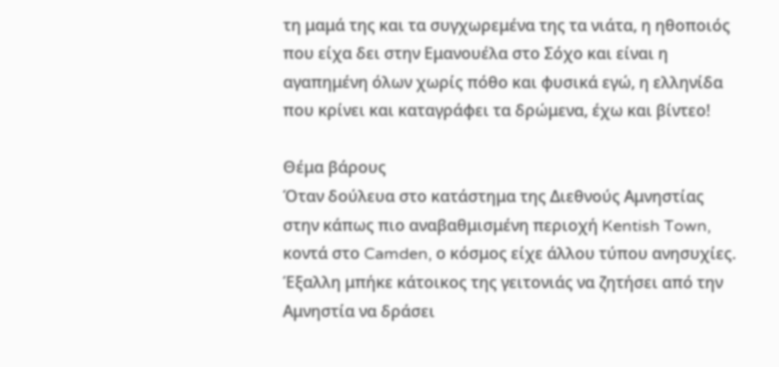τη μαμά της και τα συγχωρεμένα της τα νιάτα, η ηθοποιός που είχα δει στην Εμανουέλα στο Σόχο και είναι η αγαπημένη όλων χωρίς πόθο και φυσικά εγώ, η ελληνίδα που κρίνει και καταγράφει τα δρώμενα, έχω και βίντεο!

Θέμα βάρους
Όταν δούλευα στο κατάστημα της Διεθνούς Αμνηστίας στην κάπως πιο αναβαθμισμένη περιοχή Kentish Town, κοντά στο Camden, ο κόσμος είχε άλλου τύπου ανησυχίες. Έξαλλη μπήκε κάτοικος της γειτονιάς να ζητήσει από την Αμνηστία να δράσει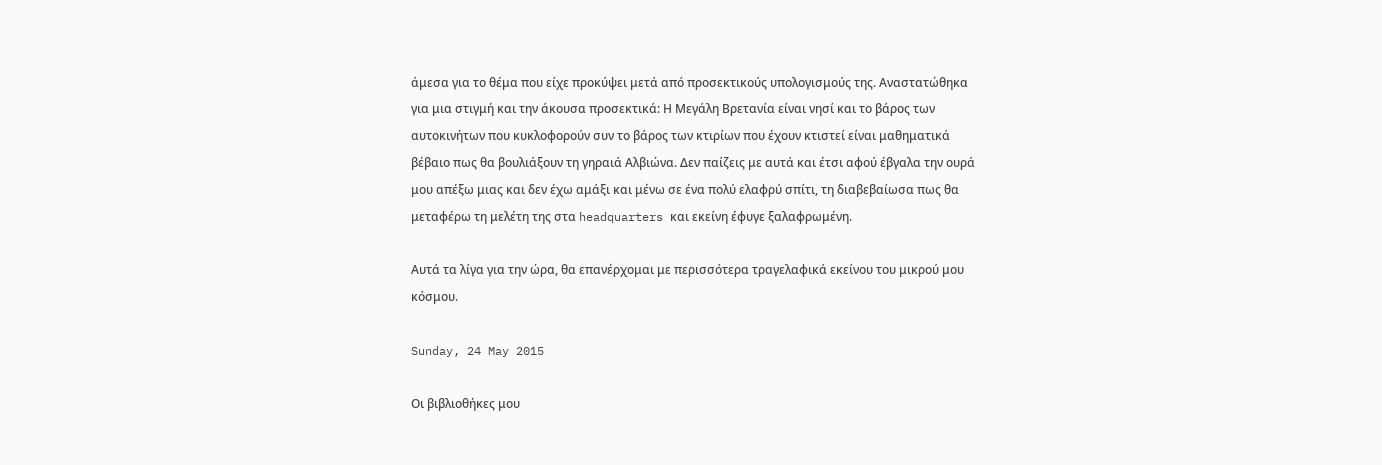άμεσα για το θέμα που είχε προκύψει μετά από προσεκτικούς υπολογισμούς της. Αναστατώθηκα για μια στιγμή και την άκουσα προσεκτικά: Η Μεγάλη Βρετανία είναι νησί και το βάρος των αυτοκινήτων που κυκλοφορούν συν το βάρος των κτιρίων που έχουν κτιστεί είναι μαθηματικά βέβαιο πως θα βουλιάξουν τη γηραιά Αλβιώνα. Δεν παίζεις με αυτά και έτσι αφού έβγαλα την ουρά μου απέξω μιας και δεν έχω αμάξι και μένω σε ένα πολύ ελαφρύ σπίτι, τη διαβεβαίωσα πως θα μεταφέρω τη μελέτη της στα headquarters και εκείνη έφυγε ξαλαφρωμένη.

Αυτά τα λίγα για την ώρα, θα επανέρχομαι με περισσότερα τραγελαφικά εκείνου του μικρού μου κόσμου.

Sunday, 24 May 2015

Οι βιβλιοθήκες μου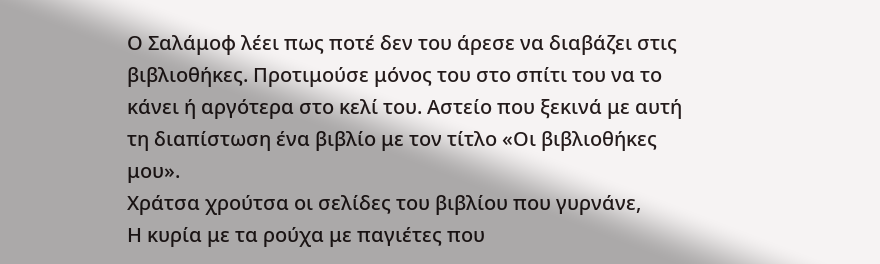Ο Σαλάμοφ λέει πως ποτέ δεν του άρεσε να διαβάζει στις βιβλιοθήκες. Προτιμούσε μόνος του στο σπίτι του να το κάνει ή αργότερα στο κελί του. Αστείο που ξεκινά με αυτή τη διαπίστωση ένα βιβλίο με τον τίτλο «Οι βιβλιοθήκες μου».
Χράτσα χρούτσα οι σελίδες του βιβλίου που γυρνάνε,
Η κυρία με τα ρούχα με παγιέτες που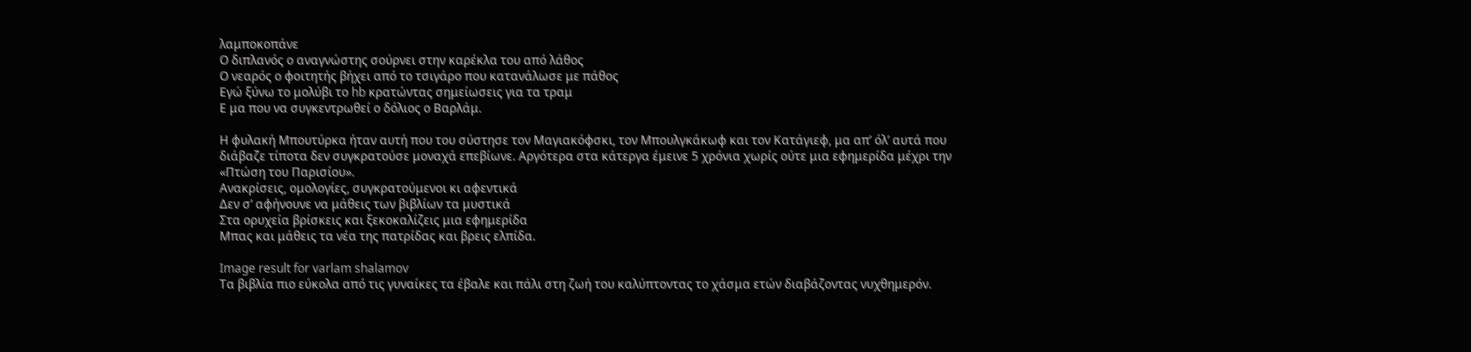λαμποκοπάνε
Ο διπλανός ο αναγνώστης σούρνει στην καρέκλα του από λάθος
Ο νεαρός ο φοιτητής βήχει από το τσιγάρο που κατανάλωσε με πάθος
Εγώ ξύνω το μολύβι το hb κρατώντας σημείωσεις για τα τραμ
Ε μα που να συγκεντρωθεί ο δόλιος ο Βαρλάμ.

Η φυλακή Μπουτύρκα ήταν αυτή που του σύστησε τον Μαγιακόφσκι, τον Μπουλγκάκωφ και τον Κατάγιεφ, μα απ’ όλ’ αυτά που διάβαζε τίποτα δεν συγκρατούσε μοναχά επεβίωνε. Αργότερα στα κάτεργα έμεινε 5 χρόνια χωρίς ούτε μια εφημερίδα μέχρι την «Πτώση του Παρισίου».
Ανακρίσεις, ομολογίες, συγκρατούμενοι κι αφεντικά
Δεν σ’ αφήνουνε να μάθεις των βιβλίων τα μυστικά
Στα ορυχεία βρίσκεις και ξεκοκαλίζεις μια εφημερίδα
Μπας και μάθεις τα νέα της πατρίδας και βρεις ελπίδα.

Image result for varlam shalamov
Τα βιβλία πιο εύκολα από τις γυναίκες τα έβαλε και πάλι στη ζωή του καλύπτοντας το χάσμα ετών διαβάζοντας νυχθημερόν.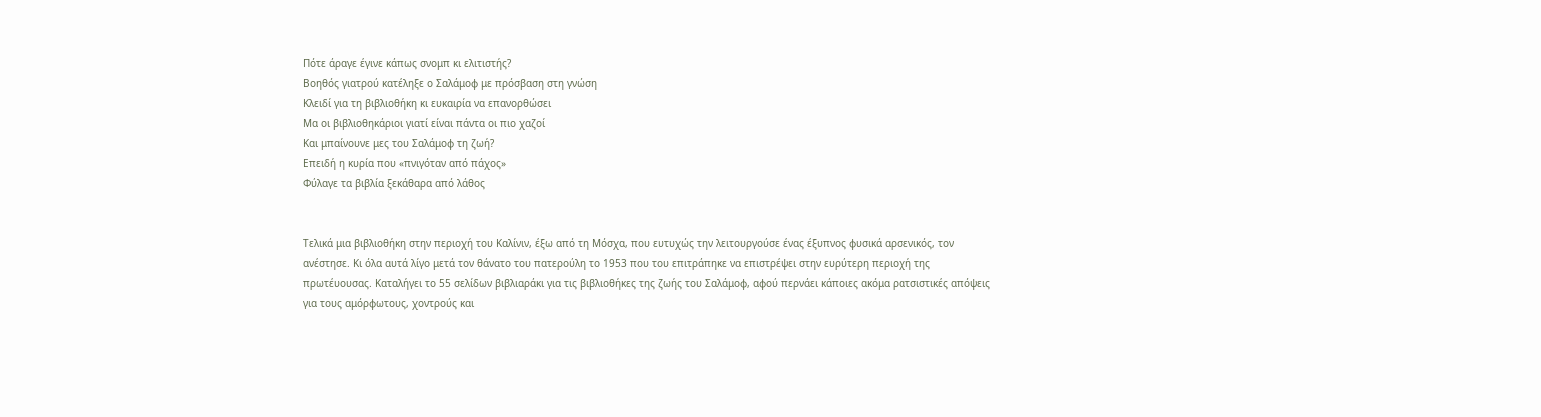Πότε άραγε έγινε κάπως σνομπ κι ελιτιστής?
Βοηθός γιατρού κατέληξε ο Σαλάμοφ με πρόσβαση στη γνώση
Κλειδί για τη βιβλιοθήκη κι ευκαιρία να επανορθώσει
Μα οι βιβλιοθηκάριοι γιατί είναι πάντα οι πιο χαζοί
Και μπαίνουνε μες του Σαλάμοφ τη ζωή?
Επειδή η κυρία που «πνιγόταν από πάχος»
Φύλαγε τα βιβλία ξεκάθαρα από λάθος


Τελικά μια βιβλιοθήκη στην περιοχή του Καλίνιν, έξω από τη Μόσχα, που ευτυχώς την λειτουργούσε ένας έξυπνος φυσικά αρσενικός, τον ανέστησε. Κι όλα αυτά λίγο μετά τον θάνατο του πατερούλη το 1953 που του επιτράπηκε να επιστρέψει στην ευρύτερη περιοχή της πρωτέυουσας. Καταλήγει το 55 σελίδων βιβλιαράκι για τις βιβλιοθήκες της ζωής του Σαλάμοφ, αφού περνάει κάποιες ακόμα ρατσιστικές απόψεις για τους αμόρφωτους, χοντρούς και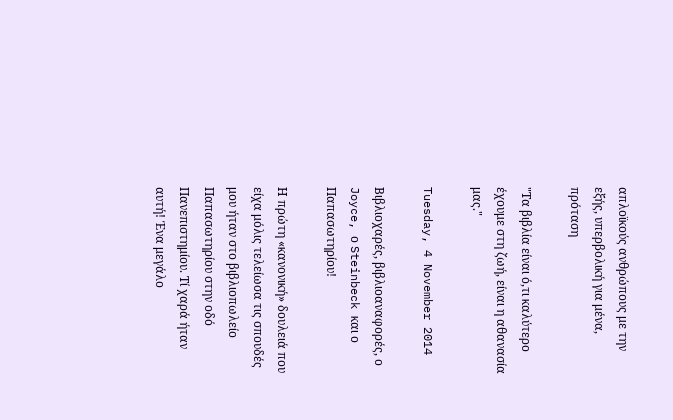απλοϊκούς ανθρώπους με την εξής, υπερβολική για μένα, πρόταση

"Τα βιβλία είναι ό,τι καλύτερο έχουμε στη ζωή, είναι η αθανασία μας."

Tuesday, 4 November 2014

Βιβλιοχαρές, βιβλιοαναφορές, ο Joyce, ο Steinbeck και ο Παπασωτηρίου!

Η πρώτη «κανονική» δουλειά που είχα μόλις τελείωσα τις σπουδές μου ήταν στο βιβλιοπωλείο Παπασωτηρίου στην οδό Πανεπιστημίου. Τί χαρά ήταν αυτή! Ένα μεγάλο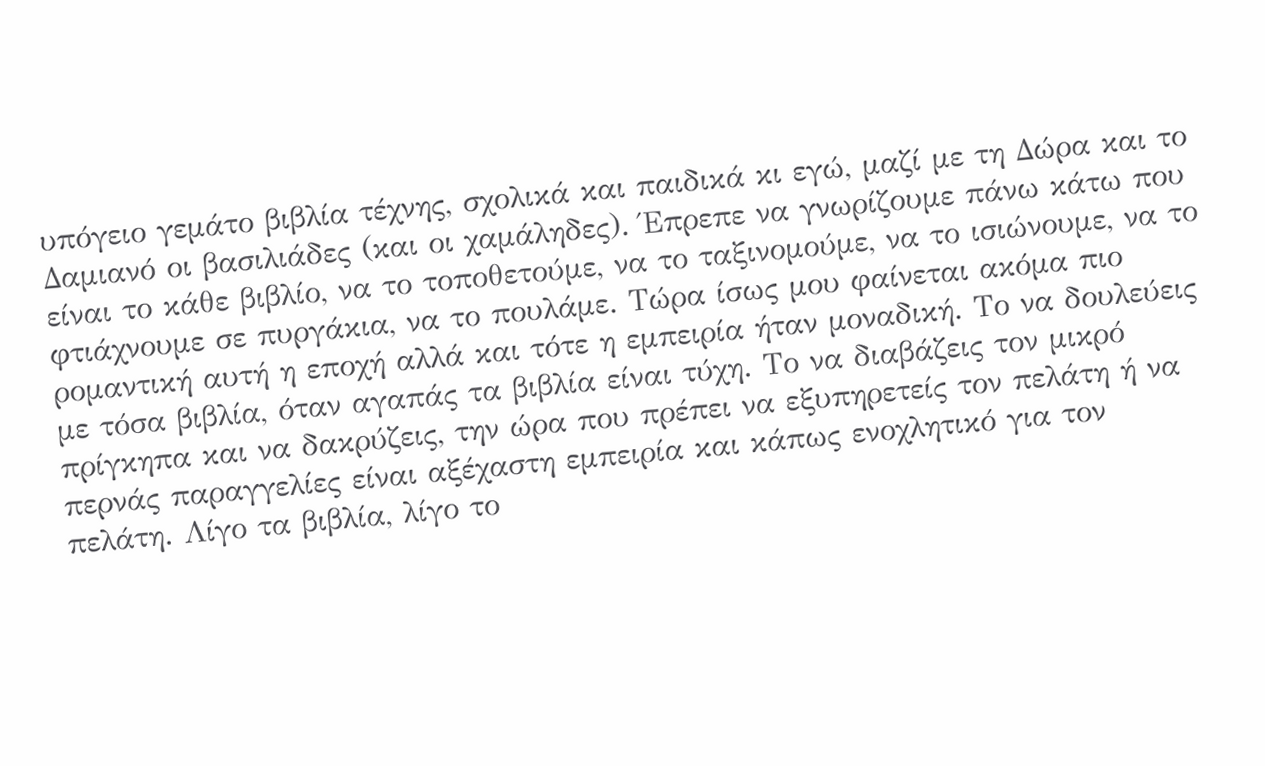υπόγειο γεμάτο βιβλία τέχνης, σχολικά και παιδικά κι εγώ, μαζί με τη Δώρα και το Δαμιανό οι βασιλιάδες (και οι χαμάληδες). Έπρεπε να γνωρίζουμε πάνω κάτω που είναι το κάθε βιβλίο, να το τοποθετούμε, να το ταξινομούμε, να το ισιώνουμε, να το φτιάχνουμε σε πυργάκια, να το πουλάμε. Τώρα ίσως μου φαίνεται ακόμα πιο ρομαντική αυτή η εποχή αλλά και τότε η εμπειρία ήταν μοναδική. Το να δουλεύεις με τόσα βιβλία, όταν αγαπάς τα βιβλία είναι τύχη. Το να διαβάζεις τον μικρό πρίγκηπα και να δακρύζεις, την ώρα που πρέπει να εξυπηρετείς τον πελάτη ή να περνάς παραγγελίες είναι αξέχαστη εμπειρία και κάπως ενοχλητικό για τον πελάτη. Λίγο τα βιβλία, λίγο το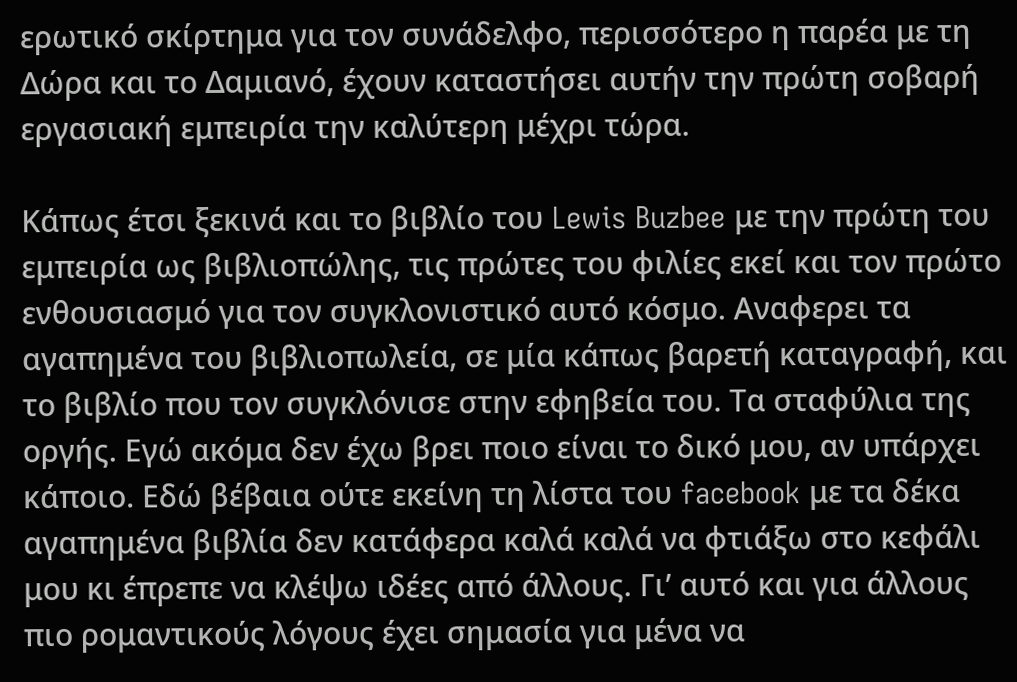ερωτικό σκίρτημα για τον συνάδελφο, περισσότερο η παρέα με τη Δώρα και το Δαμιανό, έχουν καταστήσει αυτήν την πρώτη σοβαρή εργασιακή εμπειρία την καλύτερη μέχρι τώρα.

Κάπως έτσι ξεκινά και το βιβλίο του Lewis Buzbee με την πρώτη του εμπειρία ως βιβλιοπώλης, τις πρώτες του φιλίες εκεί και τον πρώτο ενθουσιασμό για τον συγκλονιστικό αυτό κόσμο. Αναφερει τα αγαπημένα του βιβλιοπωλεία, σε μία κάπως βαρετή καταγραφή, και το βιβλίο που τον συγκλόνισε στην εφηβεία του. Τα σταφύλια της οργής. Εγώ ακόμα δεν έχω βρει ποιο είναι το δικό μου, αν υπάρχει κάποιο. Εδώ βέβαια ούτε εκείνη τη λίστα του facebook με τα δέκα αγαπημένα βιβλία δεν κατάφερα καλά καλά να φτιάξω στο κεφάλι μου κι έπρεπε να κλέψω ιδέες από άλλους. Γι’ αυτό και για άλλους πιο ρομαντικούς λόγους έχει σημασία για μένα να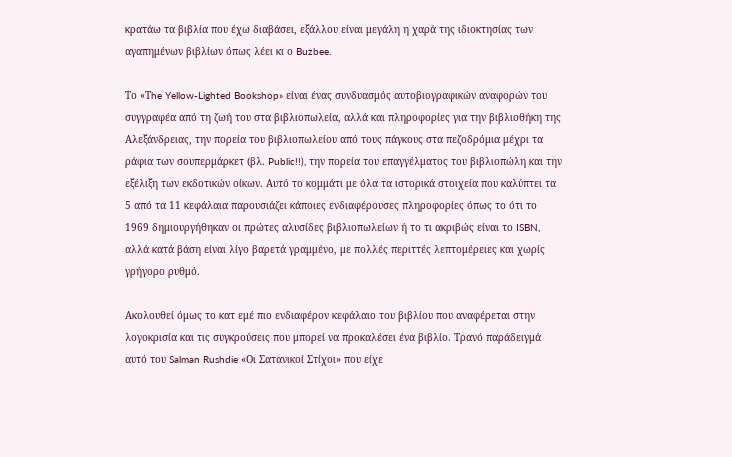κρατάω τα βιβλία που έχω διαβάσει, εξάλλου είναι μεγάλη η χαρά της ιδιοκτησίας των αγαπημένων βιβλίων όπως λέει κι ο Buzbee.

Το «Τhe Yellow-Lighted Bookshop» είναι ένας συνδυασμός αυτοβιογραφικών αναφορών του συγγραφέα από τη ζωή του στα βιβλιοπωλεία, αλλά και πληροφορίες για την βιβλιοθήκη της Αλεξάνδρειας, την πορεία του βιβλιοπωλείου από τους πάγκους στα πεζοδρόμια μέχρι τα ράφια των σουπερμάρκετ (βλ. Public!!), την πορεία του επαγγέλματος του βιβλιοπώλη και την εξέλιξη των εκδοτικών οίκων. Αυτό το κομμάτι με όλα τα ιστορικά στοιχεία που καλύπτει τα 5 από τα 11 κεφάλαια παρουσιάζει κάποιες ενδιαφέρουσες πληροφορίες όπως το ότι το 1969 δημιουργήθηκαν οι πρώτες αλυσίδες βιβλιοπωλείων ή το τι ακριβώς είναι το ISBN, αλλά κατά βάση είναι λίγο βαρετά γραμμένο, με πολλές περιττές λεπτομέρειες και χωρίς γρήγορο ρυθμό.

Ακολουθεί όμως το κατ εμέ πιο ενδιαφέρον κεφάλαιο του βιβλίου που αναφέρεται στην λογοκρισία και τις συγκρούσεις που μπορεί να προκαλέσει ένα βιβλίο. Τρανό παράδειγμά αυτό του Salman Rushdie «Οι Σατανικοί Στίχοι» που είχε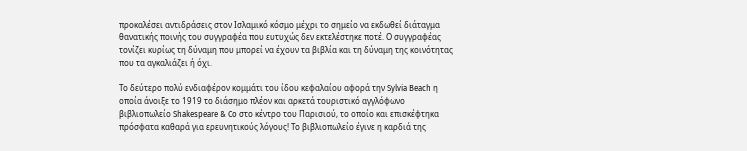προκαλέσει αντιδράσεις στον Ισλαμικό κόσμο μέχρι το σημείο να εκδωθεί διάταγμα θανατικής ποινής του συγγραφέα που ευτυχώς δεν εκτελέστηκε ποτέ. Ο συγγραφέας τονίζει κυρίως τη δύναμη που μπορεί να έχουν τα βιβλία και τη δύναμη της κοινότητας που τα αγκαλιάζει ή όχι.

Το δεύτερο πολύ ενδιαφέρον κομμάτι του ίδου κεφαλαίου αφορά την Sylvia Beach η οποία άνοιξε το 1919 το διάσημο πλέον και αρκετά τουριστικό αγγλόφωνο βιβλιοπωλείο Shakespeare & Co στο κέντρο του Παρισιού, το οποίο και επισκέφτηκα πρόσφατα καθαρά για ερευνητικούς λόγους! Το βιβλιοπωλείο έγινε η καρδιά της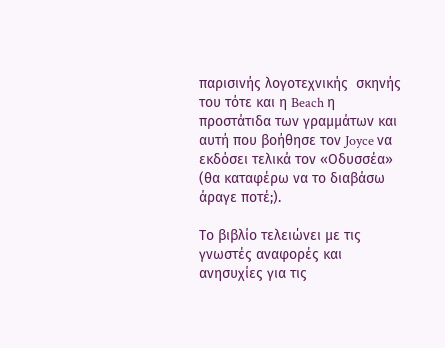παρισινής λογοτεχνικής  σκηνής του τότε και η Beach η προστάτιδα των γραμμάτων και αυτή που βοήθησε τον Joyce να εκδόσει τελικά τον «Οδυσσέα» (θα καταφέρω να το διαβάσω άραγε ποτέ;).

Το βιβλίο τελειώνει με τις γνωστές αναφορές και ανησυχίες για τις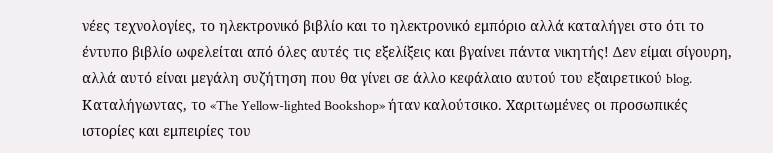νέες τεχνολογίες, το ηλεκτρονικό βιβλίο και το ηλεκτρονικό εμπόριο αλλά καταλήγει στο ότι το έντυπο βιβλίο ωφελείται από όλες αυτές τις εξελίξεις και βγαίνει πάντα νικητής! Δεν είμαι σίγουρη, αλλά αυτό είναι μεγάλη συζήτηση που θα γίνει σε άλλο κεφάλαιο αυτού του εξαιρετικού blog. Καταλήγωντας, το «The Yellow-lighted Bookshop» ήταν καλούτσικο. Χαριτωμένες οι προσωπικές ιστορίες και εμπειρίες του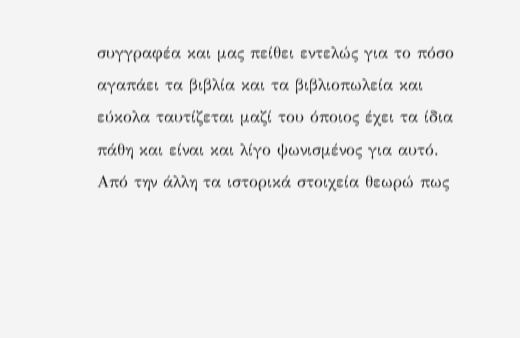συγγραφέα και μας πείθει εντελώς για το πόσο αγαπάει τα βιβλία και τα βιβλιοπωλεία και εύκολα ταυτίζεται μαζί του όποιος έχει τα ίδια πάθη και είναι και λίγο ψωνισμένος για αυτό. Από την άλλη τα ιστορικά στοιχεία θεωρώ πως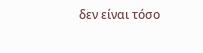δεν είναι τόσο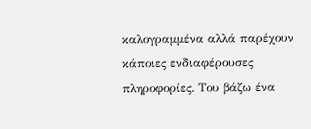καλογραμμένα αλλά παρέχουν κάποιες ενδιαφέρουσες πληροφορίες. Του βάζω ένα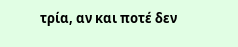τρία, αν και ποτέ δεν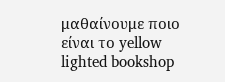μαθαίνουμε ποιο είναι το yellow lighted bookshop